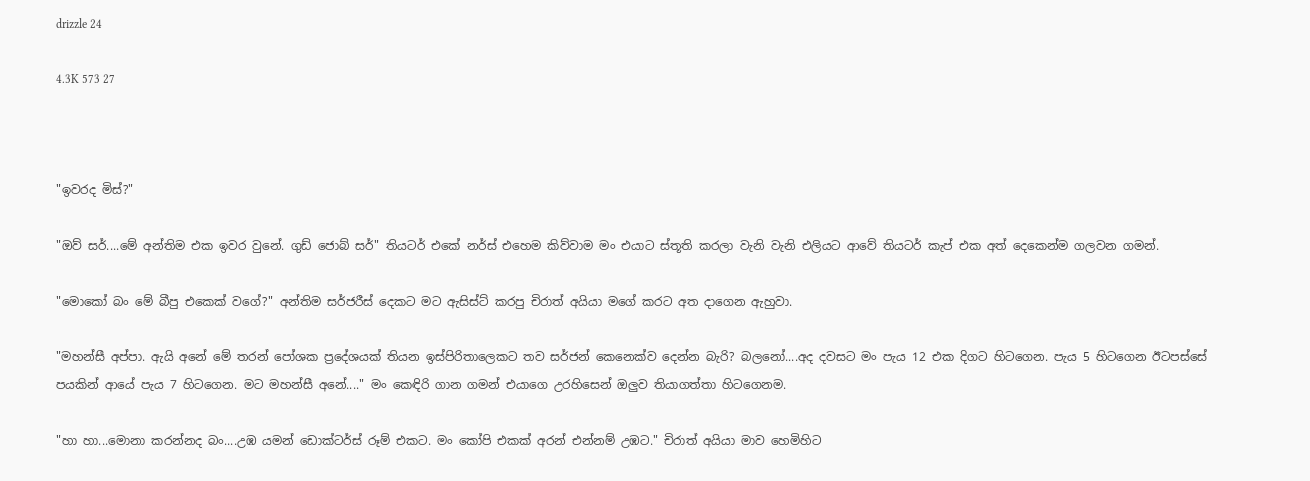drizzle 24

4.3K 573 27



"ඉවරද මිස්?"

"ඔව් සර්....මේ අන්තිම එක ඉවර වුනේ. ගුඩ් ජොබ් සර්" තියටර් එකේ නර්ස් එහෙම කිව්වාම මං එයාට ස්තූති කරලා වැනි වැනි එලියට ආවේ තියටර් කැප් එක අත් දෙකෙන්ම ගලවන ගමන්.

"මොකෝ බං මේ බීපු එකෙක් වගේ?" අන්තිම සර්ජරීස් දෙකට මට ඇසිස්ට් කරපු චිරාත් අයියා මගේ කරට අත දාගෙන ඇහුවා.

"මහන්සී අප්පා. ඇයි අනේ මේ තරන් පෝශක ප්‍රදේශයක් තියන ඉස්පිරිතාලෙකට තව සර්ජන් කෙනෙක්ව දෙන්න බැරි? බලනෝ....අද දවසට මං පැය 12 එක දිගට හිටගෙන. පැය 5 හිටගෙන ඊටපස්සේ පයකින් ආයේ පැය 7 හිටගෙන. මට මහන්සී අනේ...." මං කෙඳිරි ගාන ගමන් එයාගෙ උරහිසෙන් ඔලුව තියාගත්තා හිටගෙනම.

"හා හා...මොනා කරන්නද බං....උඹ යමන් ඩොක්ටර්ස් රූම් එකට. මං කෝපි එකක් අරන් එන්නම් උඹට." චිරාත් අයියා මාව හෙමිහිට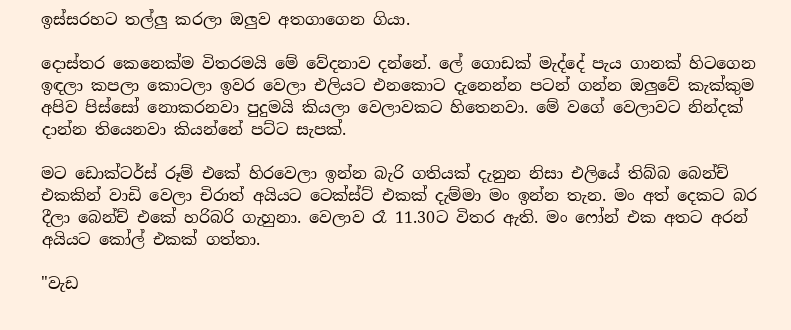ඉස්සරහට තල්ලු කරලා ඔලුව අතගාගෙන ගියා.

දොස්තර කෙනෙක්ම විතරමයි මේ වේදනාව දන්නේ. ලේ ගොඩක් මැද්දේ පැය ගානක් හිටගෙන ඉඳලා කපලා කොටලා ඉවර වෙලා එලියට එනකොට දැනෙන්න පටන් ගන්න ඔලුවේ කැක්කුම අපිව පිස්සෝ නොකරනවා පුදුමයි කියලා වෙලාවකට හිතෙනවා. මේ වගේ වෙලාවට නින්දක් දාන්න තියෙනවා කියන්නේ පට්ට සැපක්.

මට ඩොක්ටර්ස් රූම් එකේ හිරවෙලා ඉන්න බැරි ගතියක් දැනුන නිසා එලියේ තිබ්බ බෙන්ච් එකකින් වාඩි වෙලා චිරාත් අයියට ටෙක්ස්ට් එකක් දැම්මා මං ඉන්න තැන. මං අත් දෙකට බර දීලා බෙන්ච් එකේ හරිබරි ගැහුනා. වෙලාව රෑ 11.30ට විතර ඇති. මං ෆෝන් එක අතට අරන් අයියට කෝල් එකක් ගත්තා.

"වැඩ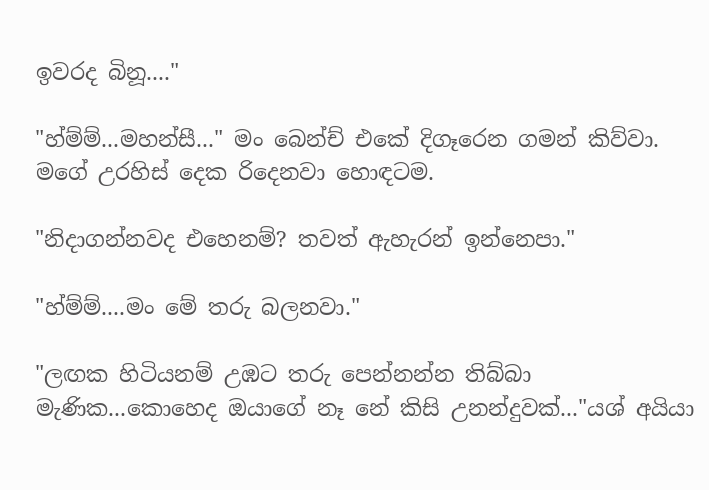ඉවරද බිනූ...."

"හ්ම්ම්...මහන්සී..." මං බෙන්ච් එකේ දිගෑරෙන ගමන් කිව්වා. මගේ උරහිස් දෙක රිදෙනවා හොඳටම.

"නිදාගන්නවද එහෙනම්? තවත් ඇහැරන් ඉන්නෙපා."

"හ්ම්ම්....මං මේ තරු බලනවා."

"ලඟක හිටියනම් උඹට තරු පෙන්නන්න තිබ්බා මැණික...කොහෙද ඔයාගේ නෑ නේ කිසි උනන්දුවක්..."යශ් අයියා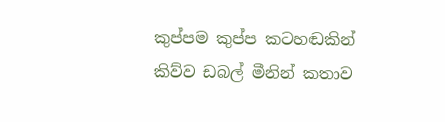කුප්පම කුප්ප කටහඬකින් කිව්ව ඩබල් මීනින් කතාව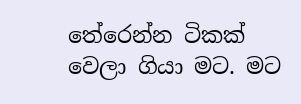තේරෙන්න ටිකක් වෙලා ගියා මට. මට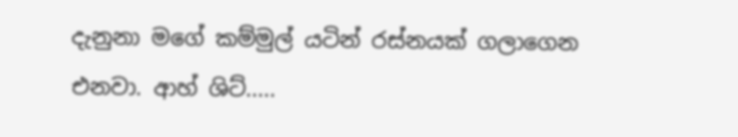දැනුනා මගේ කම්මුල් යටින් රස්නයක් ගලාගෙන එනවා. ආහ් ශිට්.....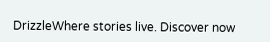DrizzleWhere stories live. Discover now